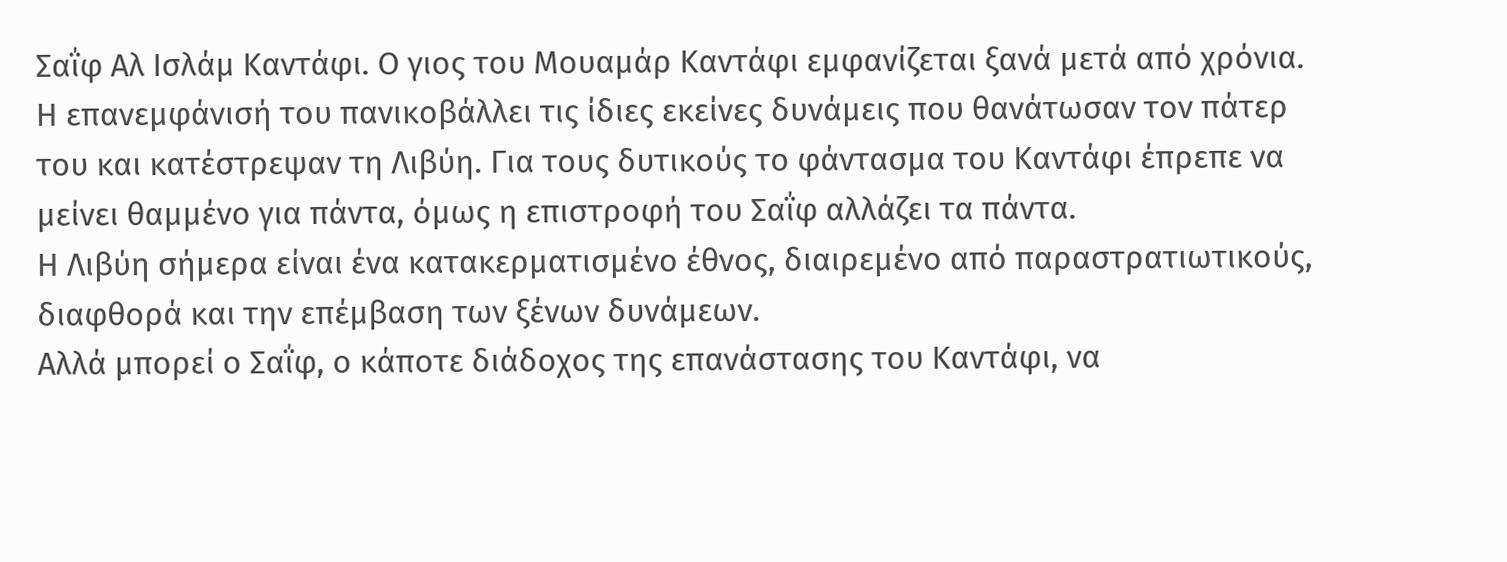Σαΐφ Αλ Ισλάμ Καντάφι. Ο γιος του Μουαμάρ Καντάφι εμφανίζεται ξανά μετά από χρόνια. Η επανεμφάνισή του πανικοβάλλει τις ίδιες εκείνες δυνάμεις που θανάτωσαν τον πάτερ του και κατέστρεψαν τη Λιβύη. Για τους δυτικούς το φάντασμα του Καντάφι έπρεπε να μείνει θαμμένο για πάντα, όμως η επιστροφή του Σαΐφ αλλάζει τα πάντα.
Η Λιβύη σήμερα είναι ένα κατακερματισμένο έθνος, διαιρεμένο από παραστρατιωτικούς, διαφθορά και την επέμβαση των ξένων δυνάμεων.
Αλλά μπορεί ο Σαΐφ, ο κάποτε διάδοχος της επανάστασης του Καντάφι, να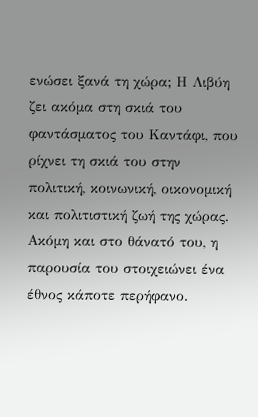ενώσει ξανά τη χώρα; Η Λιβύη ζει ακόμα στη σκιά του φαντάσματος του Καντάφι, που ρίχνει τη σκιά του στην πολιτική, κοινωνική, οικονομική και πολιτιστική ζωή της χώρας. Ακόμη και στο θάνατό του, η παρουσία του στοιχειώνει ένα έθνος κάποτε περήφανο.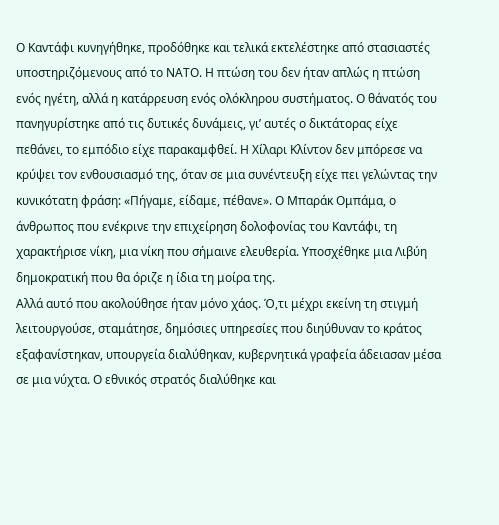Ο Καντάφι κυνηγήθηκε, προδόθηκε και τελικά εκτελέστηκε από στασιαστές υποστηριζόμενους από το ΝΑΤΟ. Η πτώση του δεν ήταν απλώς η πτώση ενός ηγέτη, αλλά η κατάρρευση ενός ολόκληρου συστήματος. Ο θάνατός του πανηγυρίστηκε από τις δυτικές δυνάμεις, γι’ αυτές ο δικτάτορας είχε πεθάνει, το εμπόδιο είχε παρακαμφθεί. Η Χίλαρι Κλίντον δεν μπόρεσε να κρύψει τον ενθουσιασμό της, όταν σε μια συνέντευξη είχε πει γελώντας την κυνικότατη φράση: «Πήγαμε, είδαμε, πέθανε». Ο Μπαράκ Ομπάμα, ο άνθρωπος που ενέκρινε την επιχείρηση δολοφονίας του Καντάφι, τη χαρακτήρισε νίκη, μια νίκη που σήμαινε ελευθερία. Υποσχέθηκε μια Λιβύη δημοκρατική που θα όριζε η ίδια τη μοίρα της.
Αλλά αυτό που ακολούθησε ήταν μόνο χάος. Ό,τι μέχρι εκείνη τη στιγμή λειτουργούσε, σταμάτησε, δημόσιες υπηρεσίες που διηύθυναν το κράτος εξαφανίστηκαν, υπουργεία διαλύθηκαν, κυβερνητικά γραφεία άδειασαν μέσα σε μια νύχτα. Ο εθνικός στρατός διαλύθηκε και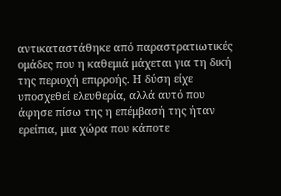αντικαταστάθηκε από παραστρατιωτικές ομάδες που η καθεμιά μάχεται για τη δική της περιοχή επιρροής. Η δύση είχε υποσχεθεί ελευθερία, αλλά αυτό που άφησε πίσω της η επέμβασή της ήταν ερείπια, μια χώρα που κάποτε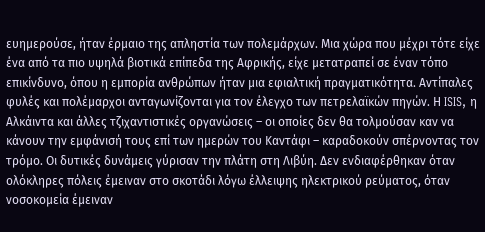ευημερούσε, ήταν έρμαιο της απληστία των πολεμάρχων. Μια χώρα που μέχρι τότε είχε ένα από τα πιο υψηλά βιοτικά επίπεδα της Αφρικής, είχε μετατραπεί σε έναν τόπο επικίνδυνο, όπου η εμπορία ανθρώπων ήταν μια εφιαλτική πραγματικότητα. Αντίπαλες φυλές και πολέμαρχοι ανταγωνίζονται για τον έλεγχο των πετρελαϊκών πηγών. Η ISIS, η Αλκάιντα και άλλες τζιχαντιστικές οργανώσεις – οι οποίες δεν θα τολμούσαν καν να κάνουν την εμφάνισή τους επί των ημερών του Καντάφι – καραδοκούν σπέρνοντας τον τρόμο. Οι δυτικές δυνάμεις γύρισαν την πλάτη στη Λιβύη. Δεν ενδιαφέρθηκαν όταν ολόκληρες πόλεις έμειναν στο σκοτάδι λόγω έλλειψης ηλεκτρικού ρεύματος, όταν νοσοκομεία έμειναν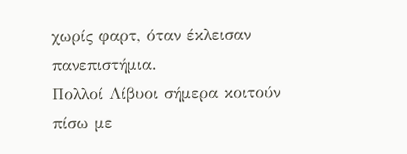χωρίς φαρτ, όταν έκλεισαν πανεπιστήμια.
Πολλοί Λίβυοι σήμερα κοιτούν πίσω με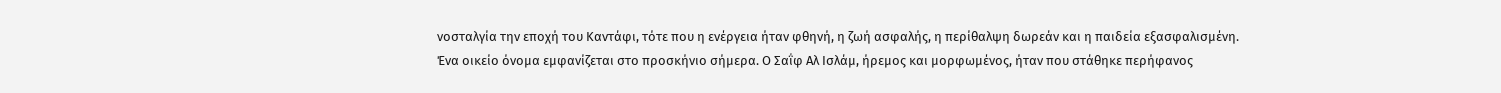νοσταλγία την εποχή του Καντάφι, τότε που η ενέργεια ήταν φθηνή, η ζωή ασφαλής, η περίθαλψη δωρεάν και η παιδεία εξασφαλισμένη.
Ένα οικείο όνομα εμφανίζεται στο προσκήνιο σήμερα. Ο Σαΐφ Αλ Ισλάμ, ήρεμος και μορφωμένος, ήταν που στάθηκε περήφανος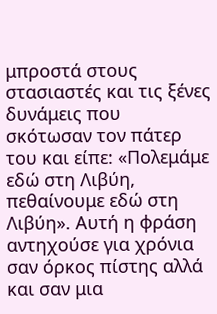μπροστά στους στασιαστές και τις ξένες δυνάμεις που σκότωσαν τον πάτερ του και είπε: «Πολεμάμε εδώ στη Λιβύη, πεθαίνουμε εδώ στη Λιβύη». Αυτή η φράση αντηχούσε για χρόνια σαν όρκος πίστης αλλά και σαν μια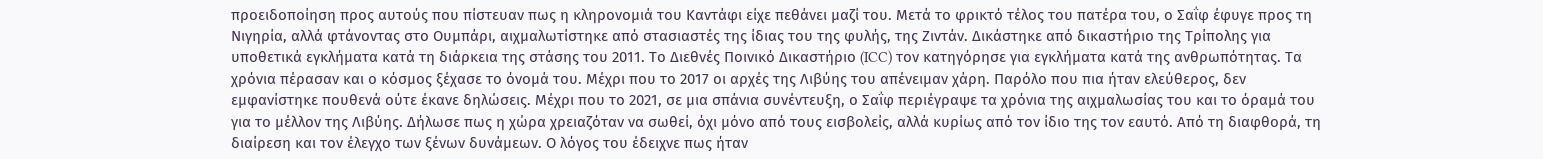προειδοποίηση προς αυτούς που πίστευαν πως η κληρονομιά του Καντάφι είχε πεθάνει μαζί του. Μετά το φρικτό τέλος του πατέρα του, ο Σαΐφ έφυγε προς τη Νιγηρία, αλλά φτάνοντας στο Ουμπάρι, αιχμαλωτίστηκε από στασιαστές της ίδιας του της φυλής, της Ζιντάν. Δικάστηκε από δικαστήριο της Τρίπολης για υποθετικά εγκλήματα κατά τη διάρκεια της στάσης του 2011. Το Διεθνές Ποινικό Δικαστήριο (ICC) τον κατηγόρησε για εγκλήματα κατά της ανθρωπότητας. Τα χρόνια πέρασαν και ο κόσμος ξέχασε το όνομά του. Μέχρι που το 2017 οι αρχές της Λιβύης του απένειμαν χάρη. Παρόλο που πια ήταν ελεύθερος, δεν εμφανίστηκε πουθενά ούτε έκανε δηλώσεις. Μέχρι που το 2021, σε μια σπάνια συνέντευξη, ο Σαΐφ περιέγραψε τα χρόνια της αιχμαλωσίας του και το όραμά του για το μέλλον της Λιβύης. Δήλωσε πως η χώρα χρειαζόταν να σωθεί, όχι μόνο από τους εισβολείς, αλλά κυρίως από τον ίδιο της τον εαυτό. Από τη διαφθορά, τη διαίρεση και τον έλεγχο των ξένων δυνάμεων. Ο λόγος του έδειχνε πως ήταν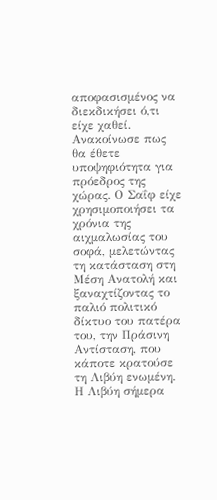αποφασισμένος να διεκδικήσει ό,τι είχε χαθεί. Ανακοίνωσε πως θα έθετε υποψηφιότητα για πρόεδρος της χώρας. Ο Σαΐφ είχε χρησιμοποιήσει τα χρόνια της αιχμαλωσίας του σοφά, μελετώντας τη κατάσταση στη Μέση Ανατολή και ξαναχτίζοντας το παλιό πολιτικό δίκτυο του πατέρα του, την Πράσινη Αντίσταση, που κάποτε κρατούσε τη Λιβύη ενωμένη. Η Λιβύη σήμερα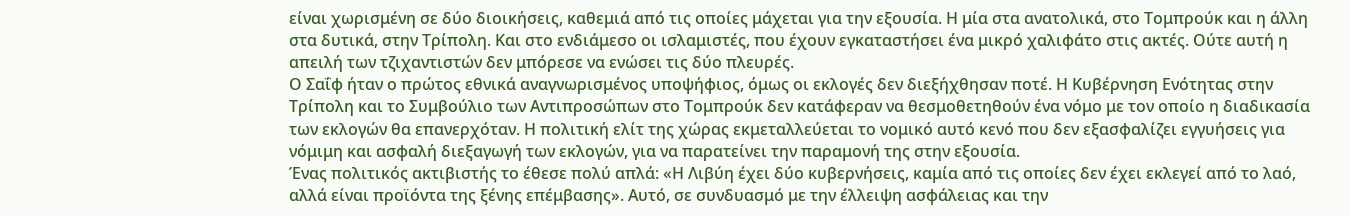είναι χωρισμένη σε δύο διοικήσεις, καθεμιά από τις οποίες μάχεται για την εξουσία. Η μία στα ανατολικά, στο Τομπρούκ και η άλλη στα δυτικά, στην Τρίπολη. Και στο ενδιάμεσο οι ισλαμιστές, που έχουν εγκαταστήσει ένα μικρό χαλιφάτο στις ακτές. Ούτε αυτή η απειλή των τζιχαντιστών δεν μπόρεσε να ενώσει τις δύο πλευρές.
Ο Σαΐφ ήταν ο πρώτος εθνικά αναγνωρισμένος υποψήφιος, όμως οι εκλογές δεν διεξήχθησαν ποτέ. Η Κυβέρνηση Ενότητας στην Τρίπολη και το Συμβούλιο των Αντιπροσώπων στο Τομπρούκ δεν κατάφεραν να θεσμοθετηθούν ένα νόμο με τον οποίο η διαδικασία των εκλογών θα επανερχόταν. Η πολιτική ελίτ της χώρας εκμεταλλεύεται το νομικό αυτό κενό που δεν εξασφαλίζει εγγυήσεις για νόμιμη και ασφαλή διεξαγωγή των εκλογών, για να παρατείνει την παραμονή της στην εξουσία.
Ένας πολιτικός ακτιβιστής το έθεσε πολύ απλά: «Η Λιβύη έχει δύο κυβερνήσεις, καμία από τις οποίες δεν έχει εκλεγεί από το λαό, αλλά είναι προϊόντα της ξένης επέμβασης». Αυτό, σε συνδυασμό με την έλλειψη ασφάλειας και την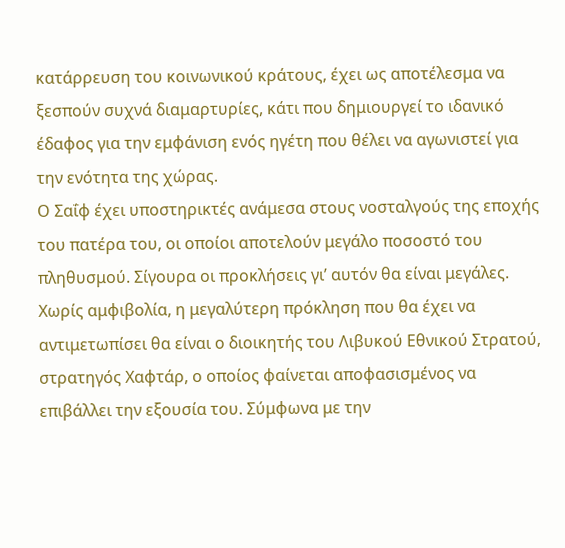κατάρρευση του κοινωνικού κράτους, έχει ως αποτέλεσμα να ξεσπούν συχνά διαμαρτυρίες, κάτι που δημιουργεί το ιδανικό έδαφος για την εμφάνιση ενός ηγέτη που θέλει να αγωνιστεί για την ενότητα της χώρας.
Ο Σαΐφ έχει υποστηρικτές ανάμεσα στους νοσταλγούς της εποχής του πατέρα του, οι οποίοι αποτελούν μεγάλο ποσοστό του πληθυσμού. Σίγουρα οι προκλήσεις γι’ αυτόν θα είναι μεγάλες. Χωρίς αμφιβολία, η μεγαλύτερη πρόκληση που θα έχει να αντιμετωπίσει θα είναι ο διοικητής του Λιβυκού Εθνικού Στρατού, στρατηγός Χαφτάρ, ο οποίος φαίνεται αποφασισμένος να επιβάλλει την εξουσία του. Σύμφωνα με την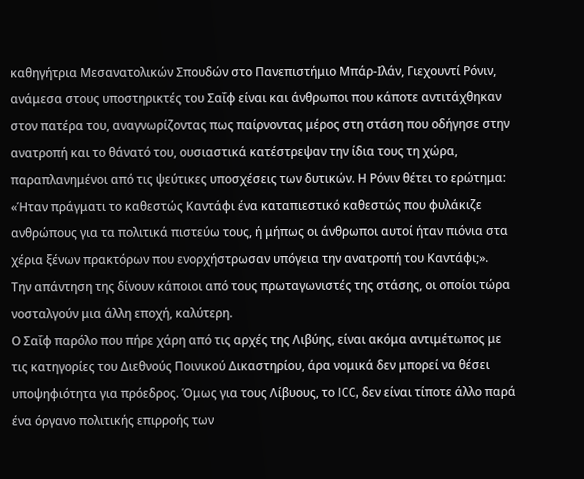καθηγήτρια Μεσανατολικών Σπουδών στο Πανεπιστήμιο Μπάρ-Ιλάν, Γιεχουντί Ρόνιν, ανάμεσα στους υποστηρικτές του Σαΐφ είναι και άνθρωποι που κάποτε αντιτάχθηκαν στον πατέρα του, αναγνωρίζοντας πως παίρνοντας μέρος στη στάση που οδήγησε στην ανατροπή και το θάνατό του, ουσιαστικά κατέστρεψαν την ίδια τους τη χώρα, παραπλανημένοι από τις ψεύτικες υποσχέσεις των δυτικών. Η Ρόνιν θέτει το ερώτημα: «Ήταν πράγματι το καθεστώς Καντάφι ένα καταπιεστικό καθεστώς που φυλάκιζε ανθρώπους για τα πολιτικά πιστεύω τους, ή μήπως οι άνθρωποι αυτοί ήταν πιόνια στα χέρια ξένων πρακτόρων που ενορχήστρωσαν υπόγεια την ανατροπή του Καντάφι;».
Την απάντηση της δίνουν κάποιοι από τους πρωταγωνιστές της στάσης, οι οποίοι τώρα νοσταλγούν μια άλλη εποχή, καλύτερη.
Ο Σαΐφ παρόλο που πήρε χάρη από τις αρχές της Λιβύης, είναι ακόμα αντιμέτωπος με τις κατηγορίες του Διεθνούς Ποινικού Δικαστηρίου, άρα νομικά δεν μπορεί να θέσει υποψηφιότητα για πρόεδρος. Όμως για τους Λίβυους, το ICC, δεν είναι τίποτε άλλο παρά ένα όργανο πολιτικής επιρροής των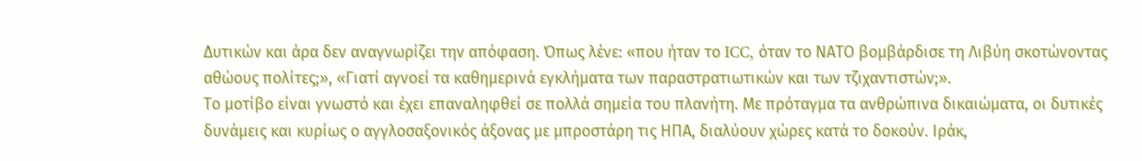Δυτικών και άρα δεν αναγνωρίζει την απόφαση. Όπως λένε: «που ήταν το ICC, όταν το ΝΑΤΟ βομβάρδισε τη Λιβύη σκοτώνοντας αθώους πολίτες;», «Γιατί αγνοεί τα καθημερινά εγκλήματα των παραστρατιωτικών και των τζιχαντιστών;».
Το μοτίβο είναι γνωστό και έχει επαναληφθεί σε πολλά σημεία του πλανήτη. Με πρόταγμα τα ανθρώπινα δικαιώματα, οι δυτικές δυνάμεις και κυρίως ο αγγλοσαξονικός άξονας με μπροστάρη τις ΗΠΑ, διαλύουν χώρες κατά το δοκούν. Ιράκ,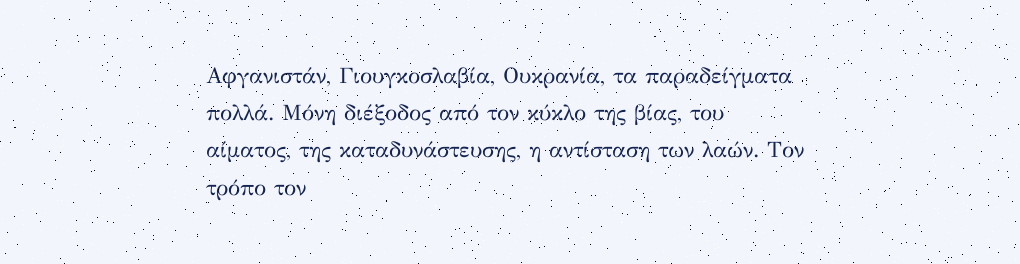Αφγανιστάν, Γιουγκοσλαβία, Ουκρανία, τα παραδείγματα πολλά. Μόνη διέξοδος από τον κύκλο της βίας, του αίματος, της καταδυνάστευσης, η αντίσταση των λαών. Τον τρόπο τον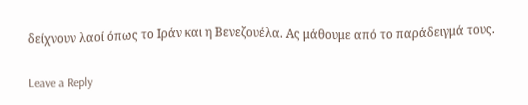δείχνουν λαοί όπως το Ιράν και η Βενεζουέλα. Ας μάθουμε από το παράδειγμά τους.

Leave a Reply